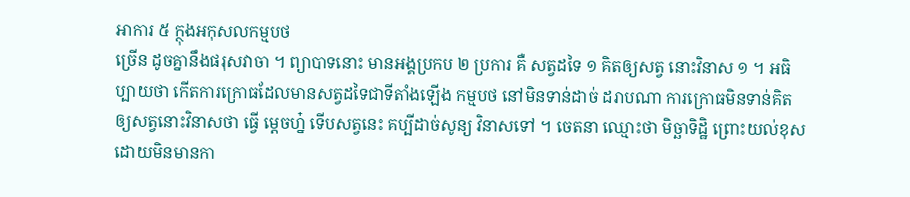អាការ ៥ ក្ថុងអកុសលកម្មបថ
ច្រើន ដូចគ្នានឹងផរុសវាចា ។ ព្យាបាទនោះ មានអង្គប្រកប ២ ប្រការ គឺ សត្វដទៃ ១ គិតឲ្យសត្វ នោះវិនាស ១ ។ អធិប្បាយថា កើតការក្រោធដែលមានសត្វដទៃជាទីតាំងឡើង កម្មបថ នៅមិនទាន់ដាច់ ដរាបណា ការក្រោធមិនទាន់គិតឲ្យសត្វនោះវិនាសថា ធ្វើ ម្តេចហ្ន៎ ទើបសត្វនេះ គប្បីដាច់សូន្យ វិនាសទៅ ។ ចេតនា ឈ្មោះថា មិច្ឆាទិដ្ឋិ ព្រោះយល់ខុស ដោយមិនមានកា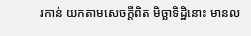រកាន់ យកតាមសេចក្តីពិត មិច្ឆាទិដ្ឋិនោះ មានល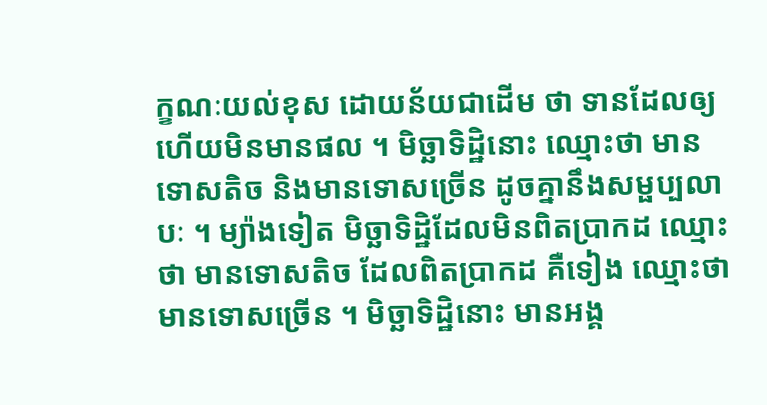ក្ខណៈយល់ខុស ដោយន័យជាដើម ថា ទានដែលឲ្យហើយមិនមានផល ។ មិច្ឆាទិដ្ឋិនោះ ឈ្មោះថា មាន ទោសតិច និងមានទោសច្រើន ដូចគ្នានឹងសម្ផប្បលាបៈ ។ ម្យ៉ាងទៀត មិច្ឆាទិដ្ឋិដែលមិនពិតប្រាកដ ឈ្មោះថា មានទោសតិច ដែលពិតប្រាកដ គឺទៀង ឈ្មោះថា មានទោសច្រើន ។ មិច្ឆាទិដ្ឋិនោះ មានអង្គ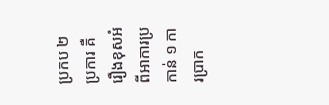ប្រកប ២ ប្រការ គឺរឿងខុសអំពីអាការប្រកាន់ ១ ការប្រាក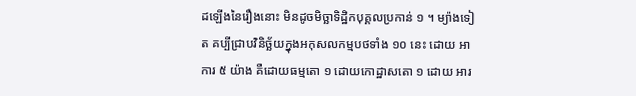ដឡើងនៃរឿងនោះ មិនដូចមិច្ឆាទិដ្ឋិកបុគ្គលប្រកាន់ ១ ។ ម្យ៉ាងទៀត គប្បីជ្រាបវិនិច្ឆ័យក្នុងអកុសលកម្មបថទាំង ១០ នេះ ដោយ អាការ ៥ យ៉ាង គឺដោយធម្មតោ ១ ដោយកោដ្ឋាសតោ ១ ដោយ អារ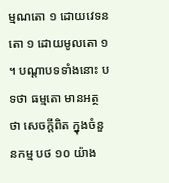ម្មណតោ ១ ដោយវេទនតោ ១ ដោយមូលតោ ១ ។ បណ្តាបទទាំងនោះ បទថា ធម្មតោ មានអត្ថថា សេចក្តីពិត ក្នុងចំនួនកម្ម បថ ១០ យ៉ាង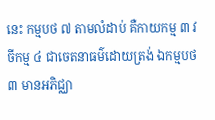នេះ កម្មបថ ៧ តាមលំដាប់ គឺកាយកម្ម ៣ វចីកម្ម ៤ ជាចេតនាធម៌ដោយត្រង់ ឯកម្មបថ ៣ មានអភិជ្ឈា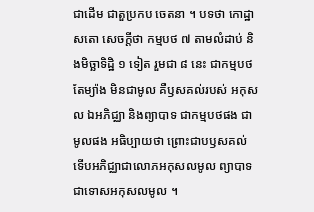ជាដើម ជាតួប្រកប ចេតនា ។ បទថា កោដ្ឋាសតោ សេចក្តីថា កម្មបថ ៧ តាមលំដាប់ និងមិច្ឆាទិដ្ឋិ ១ ទៀត រួមជា ៨ នេះ ជាកម្មបថតែម្យ៉ាង មិនជាមូល គឺឫសគល់របស់ អកុសល ឯអភិជ្ឈា និងព្យាបាទ ជាកម្មបថផង ជាមូលផង អធិប្បាយថា ព្រោះជាបឫសគល់ ទើបអភិជ្ឈាជាលោភអកុសលមូល ព្យាបាទជាទោសអកុសលមូល ។